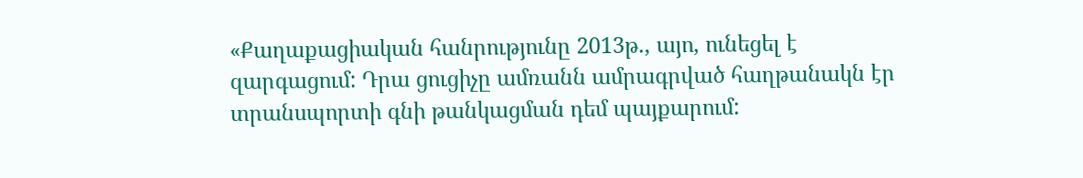«Քաղաքացիական հանրությունը 2013թ., այո, ունեցել է զարգացում: Դրա ցուցիչը ամռանն ամրագրված հաղթանակն էր տրանսպորտի գնի թանկացման դեմ պայքարում: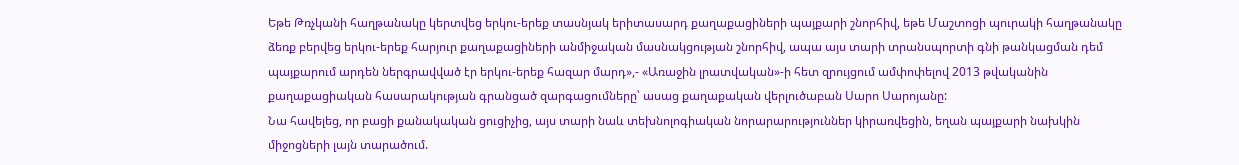Եթե Թռչկանի հաղթանակը կերտվեց երկու-երեք տասնյակ երիտասարդ քաղաքացիների պայքարի շնորհիվ, եթե Մաշտոցի պուրակի հաղթանակը ձեռք բերվեց երկու-երեք հարյուր քաղաքացիների անմիջական մասնակցության շնորհիվ, ապա այս տարի տրանսպորտի գնի թանկացման դեմ պայքարում արդեն ներգրավված էր երկու-երեք հազար մարդ»,- «Առաջին լրատվական»-ի հետ զրույցում ամփոփելով 2013 թվականին քաղաքացիական հասարակության գրանցած զարգացումները՝ ասաց քաղաքական վերլուծաբան Սարո Սարոյանը:
Նա հավելեց, որ բացի քանակական ցուցիչից, այս տարի նաև տեխնոլոգիական նորարարություններ կիրառվեցին, եղան պայքարի նախկին միջոցների լայն տարածում.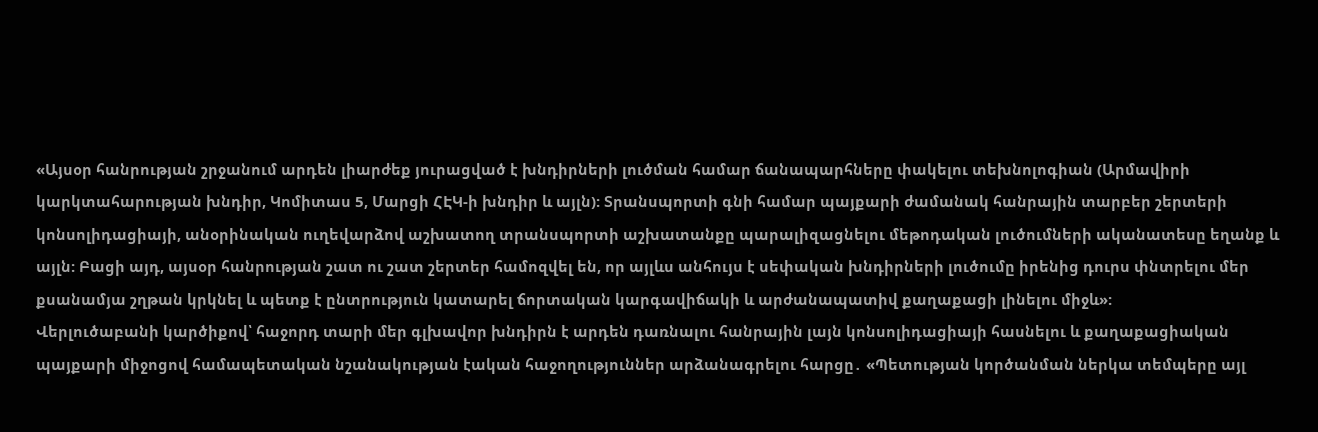«Այսօր հանրության շրջանում արդեն լիարժեք յուրացված է խնդիրների լուծման համար ճանապարհները փակելու տեխնոլոգիան (Արմավիրի կարկտահարության խնդիր, Կոմիտաս 5, Մարցի ՀԷԿ-ի խնդիր և այլն): Տրանսպորտի գնի համար պայքարի ժամանակ հանրային տարբեր շերտերի կոնսոլիդացիայի, անօրինական ուղեվարձով աշխատող տրանսպորտի աշխատանքը պարալիզացնելու մեթոդական լուծումների ականատեսը եղանք և այլն: Բացի այդ, այսօր հանրության շատ ու շատ շերտեր համոզվել են, որ այլևս անհույս է սեփական խնդիրների լուծումը իրենից դուրս փնտրելու մեր քսանամյա շղթան կրկնել և պետք է ընտրություն կատարել ճորտական կարգավիճակի և արժանապատիվ քաղաքացի լինելու միջև»:
Վերլուծաբանի կարծիքով՝ հաջորդ տարի մեր գլխավոր խնդիրն է արդեն դառնալու հանրային լայն կոնսոլիդացիայի հասնելու և քաղաքացիական պայքարի միջոցով համապետական նշանակության էական հաջողություններ արձանագրելու հարցը․ «Պետության կործանման ներկա տեմպերը այլ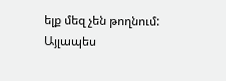ելք մեզ չեն թողնում: Այլապես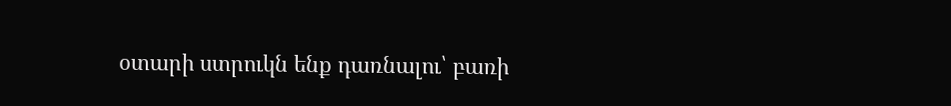օտարի ստրուկն ենք դառնալու՝ բառի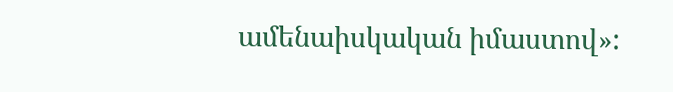ամենաիսկական իմաստով»: